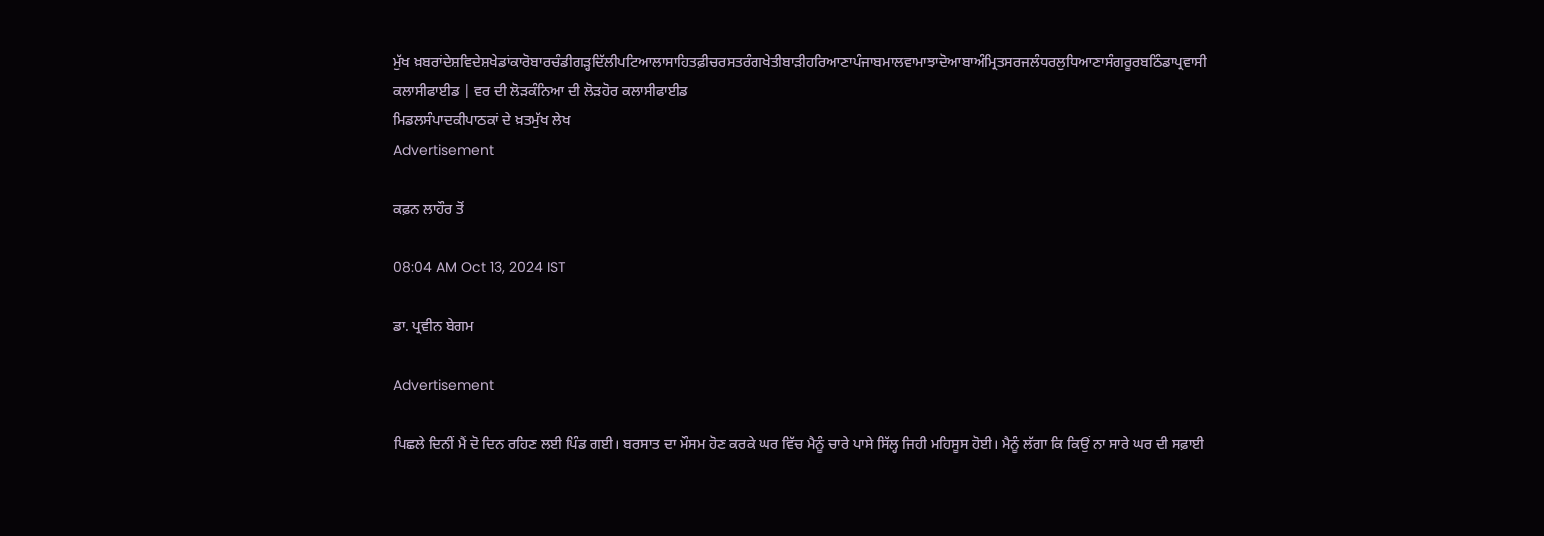ਮੁੱਖ ਖ਼ਬਰਾਂਦੇਸ਼ਵਿਦੇਸ਼ਖੇਡਾਂਕਾਰੋਬਾਰਚੰਡੀਗੜ੍ਹਦਿੱਲੀਪਟਿਆਲਾਸਾਹਿਤਫ਼ੀਚਰਸਤਰੰਗਖੇਤੀਬਾੜੀਹਰਿਆਣਾਪੰਜਾਬਮਾਲਵਾਮਾਝਾਦੋਆਬਾਅੰਮ੍ਰਿਤਸਰਜਲੰਧਰਲੁਧਿਆਣਾਸੰਗਰੂਰਬਠਿੰਡਾਪ੍ਰਵਾਸੀ
ਕਲਾਸੀਫਾਈਡ | ਵਰ ਦੀ ਲੋੜਕੰਨਿਆ ਦੀ ਲੋੜਹੋਰ ਕਲਾਸੀਫਾਈਡ
ਮਿਡਲਸੰਪਾਦਕੀਪਾਠਕਾਂ ਦੇ ਖ਼ਤਮੁੱਖ ਲੇਖ
Advertisement

ਕਫ਼ਨ ਲਾਹੌਰ ਤੋਂ

08:04 AM Oct 13, 2024 IST

ਡਾ. ਪ੍ਰਵੀਨ ਬੇਗਮ

Advertisement

ਪਿਛਲੇ ਦਿਨੀਂ ਮੈਂ ਦੋ ਦਿਨ ਰਹਿਣ ਲਈ ਪਿੰਡ ਗਈ। ਬਰਸਾਤ ਦਾ ਮੌਸਮ ਹੋਣ ਕਰਕੇ ਘਰ ਵਿੱਚ ਮੈਨੂੰ ਚਾਰੇ ਪਾਸੇ ਸਿੱਲ੍ਹ ਜਿਹੀ ਮਹਿਸੂਸ ਹੋਈ। ਮੈਨੂੰ ਲੱਗਾ ਕਿ ਕਿਉਂ ਨਾ ਸਾਰੇ ਘਰ ਦੀ ਸਫ਼ਾਈ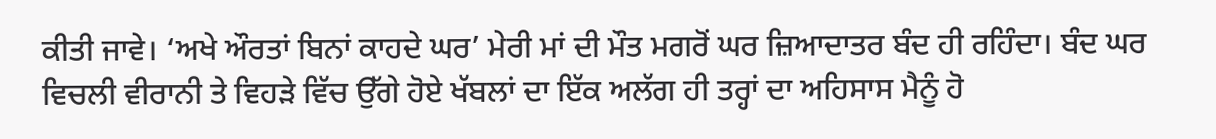ਕੀਤੀ ਜਾਵੇ। ‘ਅਖੇ ਔਰਤਾਂ ਬਿਨਾਂ ਕਾਹਦੇ ਘਰ’ ਮੇਰੀ ਮਾਂ ਦੀ ਮੌਤ ਮਗਰੋਂ ਘਰ ਜ਼ਿਆਦਾਤਰ ਬੰਦ ਹੀ ਰਹਿੰਦਾ। ਬੰਦ ਘਰ ਵਿਚਲੀ ਵੀਰਾਨੀ ਤੇ ਵਿਹੜੇ ਵਿੱਚ ਉੱਗੇ ਹੋਏ ਖੱਬਲਾਂ ਦਾ ਇੱਕ ਅਲੱਗ ਹੀ ਤਰ੍ਹਾਂ ਦਾ ਅਹਿਸਾਸ ਮੈਨੂੰ ਹੋ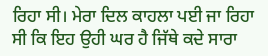ਰਿਹਾ ਸੀ। ਮੇਰਾ ਦਿਲ ਕਾਹਲਾ ਪਈ ਜਾ ਰਿਹਾ ਸੀ ਕਿ ਇਹ ਉਹੀ ਘਰ ਹੈ ਜਿੱਥੇ ਕਦੇ ਸਾਰਾ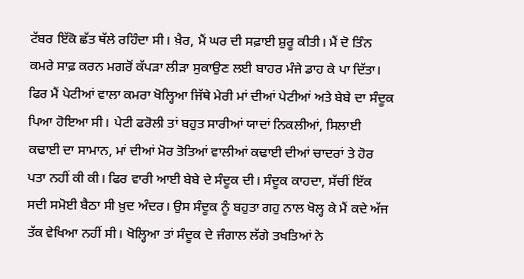ਟੱਬਰ ਇੱਕੋ ਛੱਤ ਥੱਲੇ ਰਹਿੰਦਾ ਸੀ। ਖ਼ੈਰ, ਮੈਂ ਘਰ ਦੀ ਸਫ਼ਾਈ ਸ਼ੁਰੂ ਕੀਤੀ। ਮੈਂ ਦੋ ਤਿੰਨ ਕਮਰੇ ਸਾਫ਼ ਕਰਨ ਮਗਰੋਂ ਕੱਪੜਾ ਲੀੜਾ ਸੁਕਾਉਣ ਲਈ ਬਾਹਰ ਮੰਜੇ ਡਾਹ ਕੇ ਪਾ ਦਿੱਤਾ। ਫਿਰ ਮੈਂ ਪੇਟੀਆਂ ਵਾਲਾ ਕਮਰਾ ਖੋਲ੍ਹਿਆ ਜਿੱਥੇ ਮੇਰੀ ਮਾਂ ਦੀਆਂ ਪੇਟੀਆਂ ਅਤੇ ਬੇਬੇ ਦਾ ਸੰਦੂਕ ਪਿਆ ਹੋਇਆ ਸੀ। ਪੇਟੀ ਫਰੋਲੀ ਤਾਂ ਬਹੁਤ ਸਾਰੀਆਂ ਯਾਦਾਂ ਨਿਕਲੀਆਂ, ਸਿਲਾਈ ਕਢਾਈ ਦਾ ਸਾਮਾਨ, ਮਾਂ ਦੀਆਂ ਮੋਰ ਤੋਤਿਆਂ ਵਾਲੀਆਂ ਕਢਾਈ ਦੀਆਂ ਚਾਦਰਾਂ ਤੇ ਹੋਰ ਪਤਾ ਨਹੀਂ ਕੀ ਕੀ। ਫਿਰ ਵਾਰੀ ਆਈ ਬੇਬੇ ਦੇ ਸੰਦੂਕ ਦੀ। ਸੰਦੂਕ ਕਾਹਦਾ, ਸੱਚੀਂ ਇੱਕ ਸਦੀ ਸਮੋਈ ਬੈਠਾ ਸੀ ਖ਼ੁਦ ਅੰਦਰ। ਉਸ ਸੰਦੂਕ ਨੂੰ ਬਹੁਤਾ ਗਹੁ ਨਾਲ ਖੋਲ੍ਹ ਕੇ ਮੈਂ ਕਦੇ ਅੱਜ ਤੱਕ ਵੇਖਿਆ ਨਹੀਂ ਸੀ। ਖੋਲ੍ਹਿਆ ਤਾਂ ਸੰਦੂਕ ਦੇ ਜੰਗਾਲ ਲੱਗੇ ਤਖਤਿਆਂ ਨੇ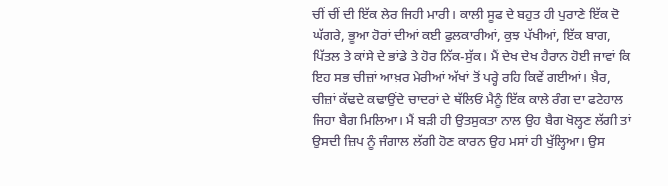ਚੀਂ ਚੀਂ ਦੀ ਇੱਕ ਲੇਰ ਜਿਹੀ ਮਾਰੀ। ਕਾਲੀ ਸੂਫ ਦੇ ਬਹੁਤ ਹੀ ਪੁਰਾਣੇ ਇੱਕ ਦੋ ਘੱਗਰੇ, ਭੂਆ ਹੋਰਾਂ ਦੀਆਂ ਕਈ ਫੁਲਕਾਰੀਆਂ, ਕੁਝ ਪੱਖੀਆਂ, ਇੱਕ ਬਾਗ, ਪਿੱਤਲ ਤੇ ਕਾਂਸੇ ਦੇ ਭਾਂਡੇ ਤੇ ਹੋਰ ਨਿੱਕ-ਸੁੱਕ। ਮੈਂ ਦੇਖ ਦੇਖ ਹੈਰਾਨ ਹੋਈ ਜਾਵਾਂ ਕਿ ਇਹ ਸਭ ਚੀਜ਼ਾਂ ਆਖ਼ਰ ਮੇਰੀਆਂ ਅੱਖਾਂ ਤੋਂ ਪਰ੍ਹੇ ਰਹਿ ਕਿਵੇਂ ਗਈਆਂ। ਖ਼ੈਰ, ਚੀਜ਼ਾਂ ਕੱਢਦੇ ਕਢਾਉਂਦੇ ਚਾਦਰਾਂ ਦੇ ਥੱਲਿਓਂ ਮੈਨੂੰ ਇੱਕ ਕਾਲੇ ਰੰਗ ਦਾ ਫਟੇਹਾਲ ਜਿਹਾ ਬੈਗ ਮਿਲਿਆ। ਮੈਂ ਬੜੀ ਹੀ ਉਤਸੁਕਤਾ ਨਾਲ ਉਹ ਬੈਗ ਖੋਲ੍ਹਣ ਲੱਗੀ ਤਾਂ ਉਸਦੀ ਜ਼ਿਪ ਨੂੰ ਜੰਗਾਲ ਲੱਗੀ ਹੋਣ ਕਾਰਨ ਉਹ ਮਸਾਂ ਹੀ ਖੁੱਲ੍ਹਿਆ। ਉਸ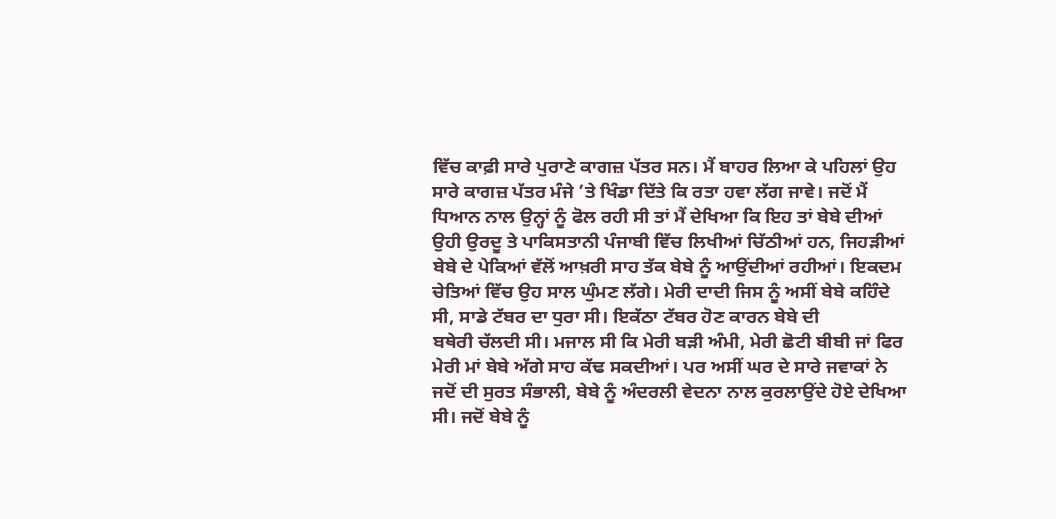ਵਿੱਚ ਕਾਫ਼ੀ ਸਾਰੇ ਪੁਰਾਣੇ ਕਾਗਜ਼ ਪੱਤਰ ਸਨ। ਮੈਂ ਬਾਹਰ ਲਿਆ ਕੇ ਪਹਿਲਾਂ ਉਹ ਸਾਰੇ ਕਾਗਜ਼ ਪੱਤਰ ਮੰਜੇ ’ਤੇ ਖਿੰਡਾ ਦਿੱਤੇ ਕਿ ਰਤਾ ਹਵਾ ਲੱਗ ਜਾਵੇ। ਜਦੋਂ ਮੈਂ ਧਿਆਨ ਨਾਲ ਉਨ੍ਹਾਂ ਨੂੰ ਫੋਲ ਰਹੀ ਸੀ ਤਾਂ ਮੈਂ ਦੇਖਿਆ ਕਿ ਇਹ ਤਾਂ ਬੇਬੇ ਦੀਆਂ ਉਹੀ ਉਰਦੂ ਤੇ ਪਾਕਿਸਤਾਨੀ ਪੰਜਾਬੀ ਵਿੱਚ ਲਿਖੀਆਂ ਚਿੱਠੀਆਂ ਹਨ, ਜਿਹੜੀਆਂ ਬੇਬੇ ਦੇ ਪੇਕਿਆਂ ਵੱਲੋਂ ਆਖ਼ਰੀ ਸਾਹ ਤੱਕ ਬੇਬੇ ਨੂੰ ਆਉਂਦੀਆਂ ਰਹੀਆਂ। ਇਕਦਮ ਚੇਤਿਆਂ ਵਿੱਚ ਉਹ ਸਾਲ ਘੁੰਮਣ ਲੱਗੇ। ਮੇਰੀ ਦਾਦੀ ਜਿਸ ਨੂੰ ਅਸੀਂ ਬੇਬੇ ਕਹਿੰਦੇ ਸੀ, ਸਾਡੇ ਟੱਬਰ ਦਾ ਧੁਰਾ ਸੀ। ਇਕੱਠਾ ਟੱਬਰ ਹੋਣ ਕਾਰਨ ਬੇਬੇ ਦੀ
ਬਥੇਰੀ ਚੱਲਦੀ ਸੀ। ਮਜਾਲ ਸੀ ਕਿ ਮੇਰੀ ਬੜੀ ਅੰਮੀ, ਮੇਰੀ ਛੋਟੀ ਬੀਬੀ ਜਾਂ ਫਿਰ ਮੇਰੀ ਮਾਂ ਬੇਬੇ ਅੱਗੇ ਸਾਹ ਕੱਢ ਸਕਦੀਆਂ। ਪਰ ਅਸੀਂ ਘਰ ਦੇ ਸਾਰੇ ਜਵਾਕਾਂ ਨੇ ਜਦੋਂ ਦੀ ਸੁਰਤ ਸੰਭਾਲੀ, ਬੇਬੇ ਨੂੰ ਅੰਦਰਲੀ ਵੇਦਨਾ ਨਾਲ ਕੁਰਲਾਉਂਦੇ ਹੋਏ ਦੇਖਿਆ ਸੀ। ਜਦੋਂ ਬੇਬੇ ਨੂੰ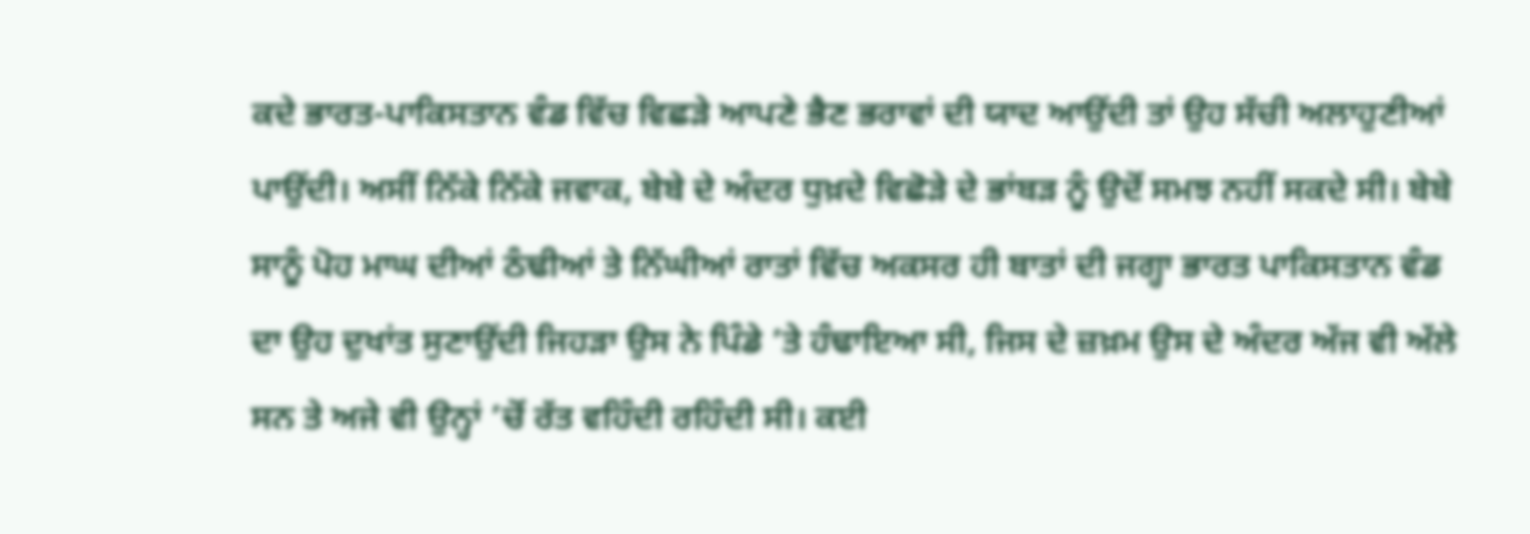ਕਦੇ ਭਾਰਤ-ਪਾਕਿਸਤਾਨ ਵੰਡ ਵਿੱਚ ਵਿਛੜੇ ਆਪਣੇ ਭੈਣ ਭਰਾਵਾਂ ਦੀ ਯਾਦ ਆਉਂਦੀ ਤਾਂ ਉਹ ਸੱਚੀ ਅਲਾਹੁਣੀਆਂ ਪਾਉਂਦੀ। ਅਸੀਂ ਨਿੱਕੇ ਨਿੱਕੇ ਜਵਾਕ, ਬੇਬੇ ਦੇ ਅੰਦਰ ਧੁਖ਼ਦੇ ਵਿਛੋੜੇ ਦੇ ਭਾਂਬੜ ਨੂੰ ਉਦੋਂ ਸਮਝ ਨਹੀਂ ਸਕਦੇ ਸੀ। ਬੇਬੇ ਸਾਨੂੰ ਪੋਹ ਮਾਘ ਦੀਆਂ ਠੰਢੀਆਂ ਤੇ ਨਿੱਘੀਆਂ ਰਾਤਾਂ ਵਿੱਚ ਅਕਸਰ ਹੀ ਬਾਤਾਂ ਦੀ ਜਗ੍ਹਾ ਭਾਰਤ ਪਾਕਿਸਤਾਨ ਵੰਡ ਦਾ ਉਹ ਦੁਖਾਂਤ ਸੁਣਾਉਂਦੀ ਜਿਹੜਾ ਉਸ ਨੇ ਪਿੰਡੇ ’ਤੇ ਹੰਢਾਇਆ ਸੀ, ਜਿਸ ਦੇ ਜ਼ਖ਼ਮ ਉਸ ਦੇ ਅੰਦਰ ਅੱਜ ਵੀ ਅੱਲੇ ਸਨ ਤੇ ਅਜੇ ਵੀ ਉਨ੍ਹਾਂ ’ਚੋਂ ਰੱਤ ਵਹਿੰਦੀ ਰਹਿੰਦੀ ਸੀ। ਕਈ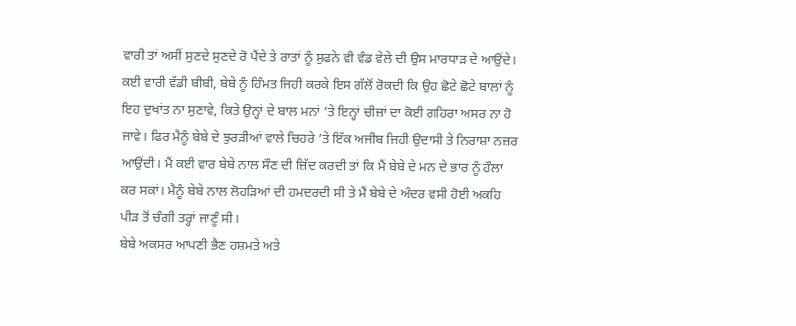ਵਾਰੀ ਤਾਂ ਅਸੀਂ ਸੁਣਦੇ ਸੁਣਦੇ ਰੋ ਪੈਂਦੇ ਤੇ ਰਾਤਾਂ ਨੂੰ ਸੁਫਨੇ ਵੀ ਵੰਡ ਵੇਲੇ ਦੀ ਉਸ ਮਾਰਧਾੜ ਦੇ ਆਉਂਦੇ। ਕਈ ਵਾਰੀ ਵੱਡੀ ਬੀਬੀ, ਬੇਬੇ ਨੂੰ ਹਿੰਮਤ ਜਿਹੀ ਕਰਕੇ ਇਸ ਗੱਲੋਂ ਰੋਕਦੀ ਕਿ ਉਹ ਛੋਟੇ ਛੋਟੇ ਬਾਲਾਂ ਨੂੰ ਇਹ ਦੁਖਾਂਤ ਨਾ ਸੁਣਾਵੇ, ਕਿਤੇ ਉਨ੍ਹਾਂ ਦੇ ਬਾਲ ਮਨਾਂ ’ਤੇ ਇਨ੍ਹਾਂ ਚੀਜ਼ਾਂ ਦਾ ਕੋਈ ਗਹਿਰਾ ਅਸਰ ਨਾ ਹੋ ਜਾਵੇ। ਫਿਰ ਮੈਨੂੰ ਬੇਬੇ ਦੇ ਝੁਰੜੀਆਂ ਵਾਲੇ ਚਿਹਰੇ ’ਤੇ ਇੱਕ ਅਜੀਬ ਜਿਹੀ ਉਦਾਸੀ ਤੇ ਨਿਰਾਸ਼ਾ ਨਜ਼ਰ ਆਉਂਦੀ। ਮੈਂ ਕਈ ਵਾਰ ਬੇਬੇ ਨਾਲ ਸੌਣ ਦੀ ਜ਼ਿੱਦ ਕਰਦੀ ਤਾਂ ਕਿ ਮੈਂ ਬੇਬੇ ਦੇ ਮਨ ਦੇ ਭਾਰ ਨੂੰ ਹੌਲਾ ਕਰ ਸਕਾਂ। ਮੈਨੂੰ ਬੇਬੇ ਨਾਲ ਲੋਹੜਿਆਂ ਦੀ ਹਮਦਰਦੀ ਸੀ ਤੇ ਮੈਂ ਬੇਬੇ ਦੇ ਅੰਦਰ ਵਸੀ ਹੋਈ ਅਕਹਿ ਪੀੜ ਤੋਂ ਚੰਗੀ ਤਰ੍ਹਾਂ ਜਾਣੂੰ ਸੀ।
ਬੇਬੇ ਅਕਸਰ ਆਪਣੀ ਭੈਣ ਹਸ਼ਮਤੇ ਅਤੇ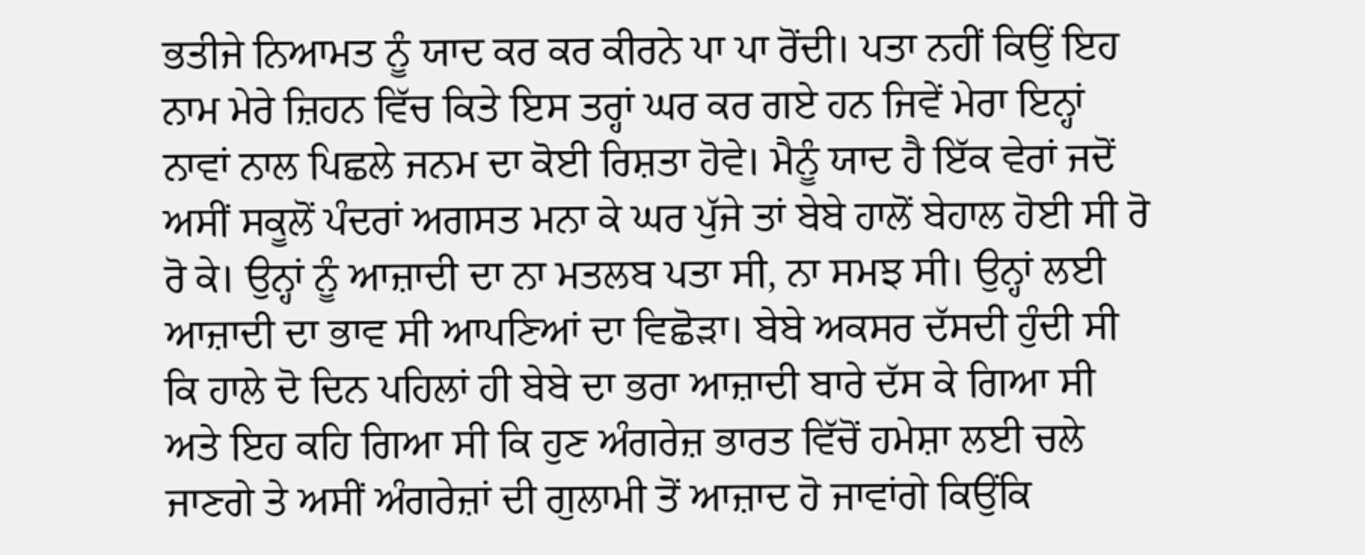ਭਤੀਜੇ ਨਿਆਮਤ ਨੂੰ ਯਾਦ ਕਰ ਕਰ ਕੀਰਨੇ ਪਾ ਪਾ ਰੋਂਦੀ। ਪਤਾ ਨਹੀਂ ਕਿਉਂ ਇਹ ਨਾਮ ਮੇਰੇ ਜ਼ਿਹਨ ਵਿੱਚ ਕਿਤੇ ਇਸ ਤਰ੍ਹਾਂ ਘਰ ਕਰ ਗਏ ਹਨ ਜਿਵੇਂ ਮੇਰਾ ਇਨ੍ਹਾਂ ਨਾਵਾਂ ਨਾਲ ਪਿਛਲੇ ਜਨਮ ਦਾ ਕੋਈ ਰਿਸ਼ਤਾ ਹੋਵੇ। ਮੈਨੂੰ ਯਾਦ ਹੈ ਇੱਕ ਵੇਰਾਂ ਜਦੋਂ ਅਸੀਂ ਸਕੂਲੋਂ ਪੰਦਰਾਂ ਅਗਸਤ ਮਨਾ ਕੇ ਘਰ ਪੁੱਜੇ ਤਾਂ ਬੇਬੇ ਹਾਲੋਂ ਬੇਹਾਲ ਹੋਈ ਸੀ ਰੋ ਰੋ ਕੇ। ਉਨ੍ਹਾਂ ਨੂੰ ਆਜ਼ਾਦੀ ਦਾ ਨਾ ਮਤਲਬ ਪਤਾ ਸੀ, ਨਾ ਸਮਝ ਸੀ। ਉਨ੍ਹਾਂ ਲਈ ਆਜ਼ਾਦੀ ਦਾ ਭਾਵ ਸੀ ਆਪਣਿਆਂ ਦਾ ਵਿਛੋੜਾ। ਬੇਬੇ ਅਕਸਰ ਦੱਸਦੀ ਹੁੰਦੀ ਸੀ ਕਿ ਹਾਲੇ ਦੋ ਦਿਨ ਪਹਿਲਾਂ ਹੀ ਬੇਬੇ ਦਾ ਭਰਾ ਆਜ਼ਾਦੀ ਬਾਰੇ ਦੱਸ ਕੇ ਗਿਆ ਸੀ ਅਤੇ ਇਹ ਕਹਿ ਗਿਆ ਸੀ ਕਿ ਹੁਣ ਅੰਗਰੇਜ਼ ਭਾਰਤ ਵਿੱਚੋਂ ਹਮੇਸ਼ਾ ਲਈ ਚਲੇ ਜਾਣਗੇ ਤੇ ਅਸੀਂ ਅੰਗਰੇਜ਼ਾਂ ਦੀ ਗੁਲਾਮੀ ਤੋਂ ਆਜ਼ਾਦ ਹੋ ਜਾਵਾਂਗੇ ਕਿਉਂਕਿ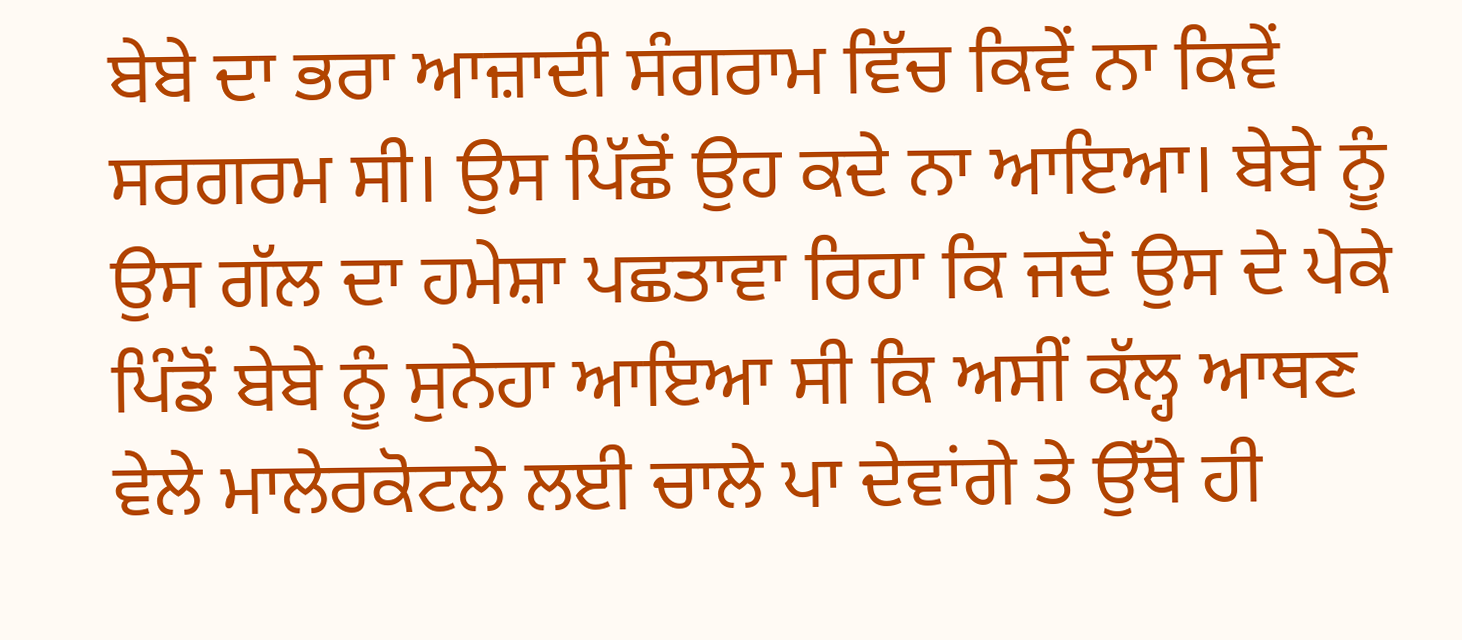ਬੇਬੇ ਦਾ ਭਰਾ ਆਜ਼ਾਦੀ ਸੰਗਰਾਮ ਵਿੱਚ ਕਿਵੇਂ ਨਾ ਕਿਵੇਂ ਸਰਗਰਮ ਸੀ। ਉਸ ਪਿੱਛੋਂ ਉਹ ਕਦੇ ਨਾ ਆਇਆ। ਬੇਬੇ ਨੂੰ ਉਸ ਗੱਲ ਦਾ ਹਮੇਸ਼ਾ ਪਛਤਾਵਾ ਰਿਹਾ ਕਿ ਜਦੋਂ ਉਸ ਦੇ ਪੇਕੇ ਪਿੰਡੋਂ ਬੇਬੇ ਨੂੰ ਸੁਨੇਹਾ ਆਇਆ ਸੀ ਕਿ ਅਸੀਂ ਕੱਲ੍ਹ ਆਥਣ ਵੇਲੇ ਮਾਲੇਰਕੋਟਲੇ ਲਈ ਚਾਲੇ ਪਾ ਦੇਵਾਂਗੇ ਤੇ ਉੱਥੇ ਹੀ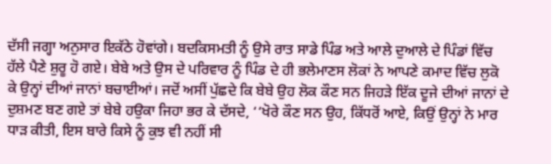ਦੱਸੀ ਜਗ੍ਹਾ ਅਨੁਸਾਰ ਇਕੱਠੇ ਹੋਵਾਂਗੇ। ਬਦਕਿਸਮਤੀ ਨੂੰ ਉਸੇ ਰਾਤ ਸਾਡੇ ਪਿੰਡ ਅਤੇ ਆਲੇ ਦੁਆਲੇ ਦੇ ਪਿੰਡਾਂ ਵਿੱਚ ਹੱਲੇ ਪੈਣੇ ਸ਼ੁਰੂ ਹੋ ਗਏ। ਬੇਬੇ ਅਤੇ ਉਸ ਦੇ ਪਰਿਵਾਰ ਨੂੰ ਪਿੰਡ ਦੇ ਹੀ ਭਲੇਮਾਣਸ ਲੋਕਾਂ ਨੇ ਆਪਣੇ ਕਮਾਦ ਵਿੱਚ ਲੁਕੋ ਕੇ ਉਨ੍ਹਾਂ ਦੀਆਂ ਜਾਨਾਂ ਬਚਾਈਆਂ। ਜਦੋਂ ਅਸੀਂ ਪੁੱਛਦੇ ਕਿ ਬੇਬੇ ਉਹ ਲੋਕ ਕੌਣ ਸਨ ਜਿਹੜੇ ਇੱਕ ਦੂਜੇ ਦੀਆਂ ਜਾਨਾਂ ਦੇ ਦੁਸ਼ਮਣ ਬਣ ਗਏ ਤਾਂ ਬੇਬੇ ਹਉਕਾ ਜਿਹਾ ਭਰ ਕੇ ਦੱਸਦੇ, ‘‘ਖੋਰੇ ਕੌਣ ਸਨ ਉਹ, ਕਿੱਧਰੋਂ ਆਏ, ਕਿਉਂ ਉਨ੍ਹਾਂ ਨੇ ਮਾਰ ਧਾੜ ਕੀਤੀ, ਇਸ ਬਾਰੇ ਕਿਸੇ ਨੂੰ ਕੁਝ ਵੀ ਨਹੀਂ ਸੀ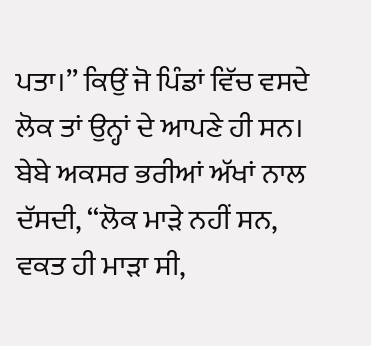ਪਤਾ।’’ ਕਿਉਂ ਜੋ ਪਿੰਡਾਂ ਵਿੱਚ ਵਸਦੇ ਲੋਕ ਤਾਂ ਉਨ੍ਹਾਂ ਦੇ ਆਪਣੇ ਹੀ ਸਨ। ਬੇਬੇ ਅਕਸਰ ਭਰੀਆਂ ਅੱਖਾਂ ਨਾਲ ਦੱਸਦੀ, ‘‘ਲੋਕ ਮਾੜੇ ਨਹੀਂ ਸਨ, ਵਕਤ ਹੀ ਮਾੜਾ ਸੀ,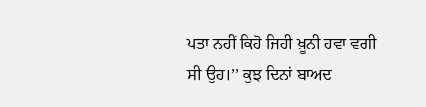ਪਤਾ ਨਹੀਂ ਕਿਹੋ ਜਿਹੀ ਖ਼ੂਨੀ ਹਵਾ ਵਗੀ ਸੀ ਉਹ।’’ ਕੁਝ ਦਿਨਾਂ ਬਾਅਦ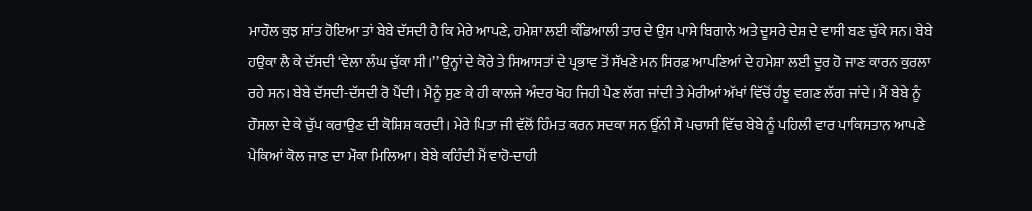ਮਾਹੌਲ ਕੁਝ ਸ਼ਾਂਤ ਹੋਇਆ ਤਾਂ ਬੇਬੇ ਦੱਸਦੀ ਹੈ ਕਿ ਮੇਰੇ ਆਪਣੇ, ਹਮੇਸ਼ਾ ਲਈ ਕੰਡਿਆਲੀ ਤਾਰ ਦੇ ਉਸ ਪਾਸੇ ਬਿਗਾਨੇ ਅਤੇ ਦੂਸਰੇ ਦੇਸ਼ ਦੇ ਵਾਸੀ ਬਣ ਚੁੱਕੇ ਸਨ। ਬੇਬੇ ਹਉਕਾ ਲੈ ਕੇ ਦੱਸਦੀ ‘ਵੇਲਾ ਲੰਘ ਚੁੱਕਾ ਸੀ।’’ ਉਨ੍ਹਾਂ ਦੇ ਕੋਰੇ ਤੇ ਸਿਆਸਤਾਂ ਦੇ ਪ੍ਰਭਾਵ ਤੋਂ ਸੱਖਣੇ ਮਨ ਸਿਰਫ਼ ਆਪਣਿਆਂ ਦੇ ਹਮੇਸ਼ਾ ਲਈ ਦੂਰ ਹੋ ਜਾਣ ਕਾਰਨ ਕੁਰਲਾ ਰਹੇ ਸਨ। ਬੇਬੇ ਦੱਸਦੀ-ਦੱਸਦੀ ਰੋ ਪੈਂਦੀ। ਮੈਨੂੰ ਸੁਣ ਕੇ ਹੀ ਕਾਲਜੇ ਅੰਦਰ ਖੋਹ ਜਿਹੀ ਪੈਣ ਲੱਗ ਜਾਂਦੀ ਤੇ ਮੇਰੀਆਂ ਅੱਖਾਂ ਵਿੱਚੋਂ ਹੰਝੂ ਵਗਣ ਲੱਗ ਜਾਂਦੇ। ਮੈਂ ਬੇਬੇ ਨੂੰ ਹੌਸਲਾ ਦੇ ਕੇ ਚੁੱਪ ਕਰਾਉਣ ਦੀ ਕੋਸ਼ਿਸ਼ ਕਰਦੀ। ਮੇਰੇ ਪਿਤਾ ਜੀ ਵੱਲੋਂ ਹਿੰਮਤ ਕਰਨ ਸਦਕਾ ਸਨ ਉੱਨੀ ਸੌ ਪਚਾਸੀ ਵਿੱਚ ਬੇਬੇ ਨੂੰ ਪਹਿਲੀ ਵਾਰ ਪਾਕਿਸਤਾਨ ਆਪਣੇ ਪੇਕਿਆਂ ਕੋਲ ਜਾਣ ਦਾ ਮੌਕਾ ਮਿਲਿਆ। ਬੇਬੇ ਕਹਿੰਦੀ ਮੈਂ ਵਾਹੋ-ਦਾਹੀ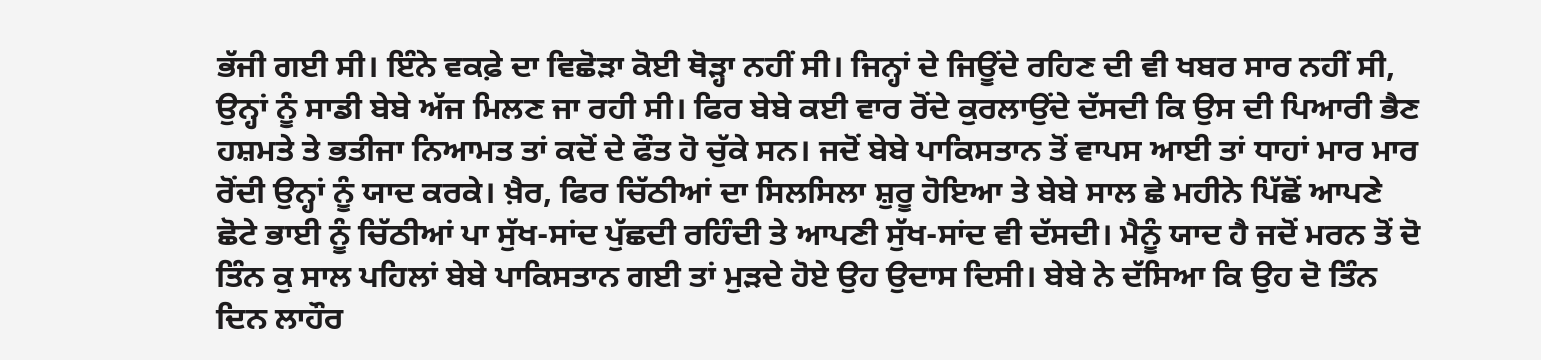ਭੱਜੀ ਗਈ ਸੀ। ਇੰਨੇ ਵਕਫ਼ੇ ਦਾ ਵਿਛੋੜਾ ਕੋਈ ਥੋੜ੍ਹਾ ਨਹੀਂ ਸੀ। ਜਿਨ੍ਹਾਂ ਦੇ ਜਿਊਂਦੇ ਰਹਿਣ ਦੀ ਵੀ ਖਬਰ ਸਾਰ ਨਹੀਂ ਸੀ, ਉਨ੍ਹਾਂ ਨੂੰ ਸਾਡੀ ਬੇਬੇ ਅੱਜ ਮਿਲਣ ਜਾ ਰਹੀ ਸੀ। ਫਿਰ ਬੇਬੇ ਕਈ ਵਾਰ ਰੋਂਦੇ ਕੁਰਲਾਉਂਦੇ ਦੱਸਦੀ ਕਿ ਉਸ ਦੀ ਪਿਆਰੀ ਭੈਣ ਹਸ਼ਮਤੇ ਤੇ ਭਤੀਜਾ ਨਿਆਮਤ ਤਾਂ ਕਦੋਂ ਦੇ ਫੌਤ ਹੋ ਚੁੱਕੇ ਸਨ। ਜਦੋਂ ਬੇਬੇ ਪਾਕਿਸਤਾਨ ਤੋਂ ਵਾਪਸ ਆਈ ਤਾਂ ਧਾਹਾਂ ਮਾਰ ਮਾਰ ਰੋਂਦੀ ਉਨ੍ਹਾਂ ਨੂੰ ਯਾਦ ਕਰਕੇ। ਖ਼ੈਰ, ਫਿਰ ਚਿੱਠੀਆਂ ਦਾ ਸਿਲਸਿਲਾ ਸ਼ੁਰੂ ਹੋਇਆ ਤੇ ਬੇਬੇ ਸਾਲ ਛੇ ਮਹੀਨੇ ਪਿੱਛੋਂ ਆਪਣੇ ਛੋਟੇ ਭਾਈ ਨੂੰ ਚਿੱਠੀਆਂ ਪਾ ਸੁੱਖ-ਸਾਂਦ ਪੁੱਛਦੀ ਰਹਿੰਦੀ ਤੇ ਆਪਣੀ ਸੁੱਖ-ਸਾਂਦ ਵੀ ਦੱਸਦੀ। ਮੈਨੂੰ ਯਾਦ ਹੈ ਜਦੋਂ ਮਰਨ ਤੋਂ ਦੋ ਤਿੰਨ ਕੁ ਸਾਲ ਪਹਿਲਾਂ ਬੇਬੇ ਪਾਕਿਸਤਾਨ ਗਈ ਤਾਂ ਮੁੜਦੇ ਹੋਏ ਉਹ ਉਦਾਸ ਦਿਸੀ। ਬੇਬੇ ਨੇ ਦੱਸਿਆ ਕਿ ਉਹ ਦੋ ਤਿੰਨ ਦਿਨ ਲਾਹੌਰ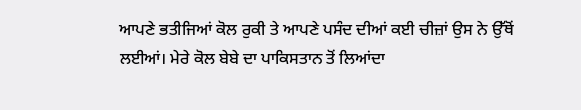ਆਪਣੇ ਭਤੀਜਿਆਂ ਕੋਲ ਰੁਕੀ ਤੇ ਆਪਣੇ ਪਸੰਦ ਦੀਆਂ ਕਈ ਚੀਜ਼ਾਂ ਉਸ ਨੇ ਉੱਥੋਂ ਲਈਆਂ। ਮੇਰੇ ਕੋਲ ਬੇਬੇ ਦਾ ਪਾਕਿਸਤਾਨ ਤੋਂ ਲਿਆਂਦਾ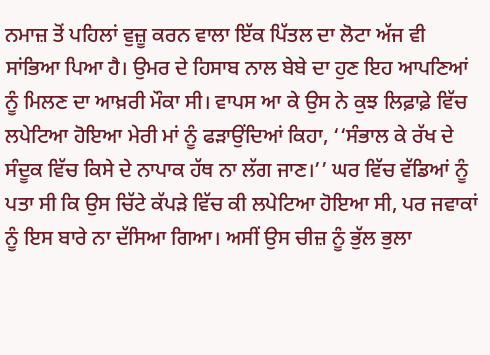ਨਮਾਜ਼ ਤੋਂ ਪਹਿਲਾਂ ਵੁਜ਼ੂ ਕਰਨ ਵਾਲਾ ਇੱਕ ਪਿੱਤਲ ਦਾ ਲੋਟਾ ਅੱਜ ਵੀ ਸਾਂਭਿਆ ਪਿਆ ਹੈ। ਉਮਰ ਦੇ ਹਿਸਾਬ ਨਾਲ ਬੇਬੇ ਦਾ ਹੁਣ ਇਹ ਆਪਣਿਆਂ ਨੂੰ ਮਿਲਣ ਦਾ ਆਖ਼ਰੀ ਮੌਕਾ ਸੀ। ਵਾਪਸ ਆ ਕੇ ਉਸ ਨੇ ਕੁਝ ਲਿਫ਼ਾਫ਼ੇ ਵਿੱਚ ਲਪੇਟਿਆ ਹੋਇਆ ਮੇਰੀ ਮਾਂ ਨੂੰ ਫੜਾਉਂਦਿਆਂ ਕਿਹਾ, ‘‘ਸੰਭਾਲ ਕੇ ਰੱਖ ਦੇ ਸੰਦੂਕ ਵਿੱਚ ਕਿਸੇ ਦੇ ਨਾਪਾਕ ਹੱਥ ਨਾ ਲੱਗ ਜਾਣ।’’ ਘਰ ਵਿੱਚ ਵੱਡਿਆਂ ਨੂੰ ਪਤਾ ਸੀ ਕਿ ਉਸ ਚਿੱਟੇ ਕੱਪੜੇ ਵਿੱਚ ਕੀ ਲਪੇਟਿਆ ਹੋਇਆ ਸੀ, ਪਰ ਜਵਾਕਾਂ ਨੂੰ ਇਸ ਬਾਰੇ ਨਾ ਦੱਸਿਆ ਗਿਆ। ਅਸੀਂ ਉਸ ਚੀਜ਼ ਨੂੰ ਭੁੱਲ ਭੁਲਾ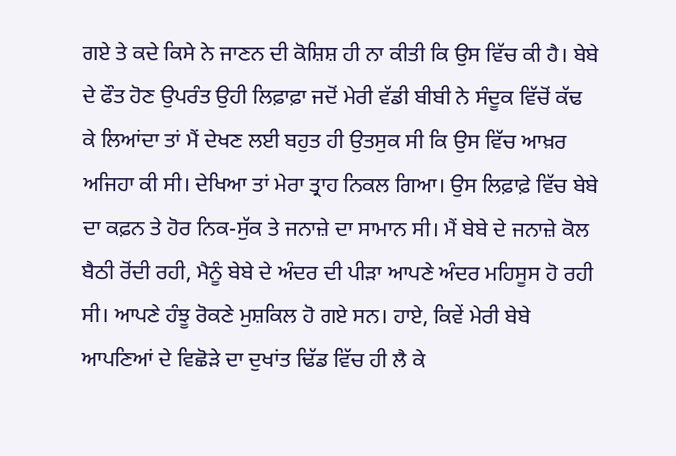ਗਏ ਤੇ ਕਦੇ ਕਿਸੇ ਨੇ ਜਾਣਨ ਦੀ ਕੋਸ਼ਿਸ਼ ਹੀ ਨਾ ਕੀਤੀ ਕਿ ਉਸ ਵਿੱਚ ਕੀ ਹੈ। ਬੇਬੇ ਦੇ ਫੌਤ ਹੋਣ ਉਪਰੰਤ ਉਹੀ ਲਿਫ਼ਾਫ਼ਾ ਜਦੋਂ ਮੇਰੀ ਵੱਡੀ ਬੀਬੀ ਨੇ ਸੰਦੂਕ ਵਿੱਚੋਂ ਕੱਢ ਕੇ ਲਿਆਂਦਾ ਤਾਂ ਮੈਂ ਦੇਖਣ ਲਈ ਬਹੁਤ ਹੀ ਉਤਸੁਕ ਸੀ ਕਿ ਉਸ ਵਿੱਚ ਆਖ਼ਰ ਅਜਿਹਾ ਕੀ ਸੀ। ਦੇਖਿਆ ਤਾਂ ਮੇਰਾ ਤ੍ਰਾਹ ਨਿਕਲ ਗਿਆ। ਉਸ ਲਿਫ਼ਾਫ਼ੇ ਵਿੱਚ ਬੇਬੇ ਦਾ ਕਫ਼ਨ ਤੇ ਹੋਰ ਨਿਕ-ਸੁੱਕ ਤੇ ਜਨਾਜ਼ੇ ਦਾ ਸਾਮਾਨ ਸੀ। ਮੈਂ ਬੇਬੇ ਦੇ ਜਨਾਜ਼ੇ ਕੋਲ ਬੈਠੀ ਰੋਂਦੀ ਰਹੀ, ਮੈਨੂੰ ਬੇਬੇ ਦੇ ਅੰਦਰ ਦੀ ਪੀੜਾ ਆਪਣੇ ਅੰਦਰ ਮਹਿਸੂਸ ਹੋ ਰਹੀ ਸੀ। ਆਪਣੇ ਹੰਝੂ ਰੋਕਣੇ ਮੁਸ਼ਕਿਲ ਹੋ ਗਏ ਸਨ। ਹਾਏ, ਕਿਵੇਂ ਮੇਰੀ ਬੇਬੇ ਆਪਣਿਆਂ ਦੇ ਵਿਛੋੜੇ ਦਾ ਦੁਖਾਂਤ ਢਿੱਡ ਵਿੱਚ ਹੀ ਲੈ ਕੇ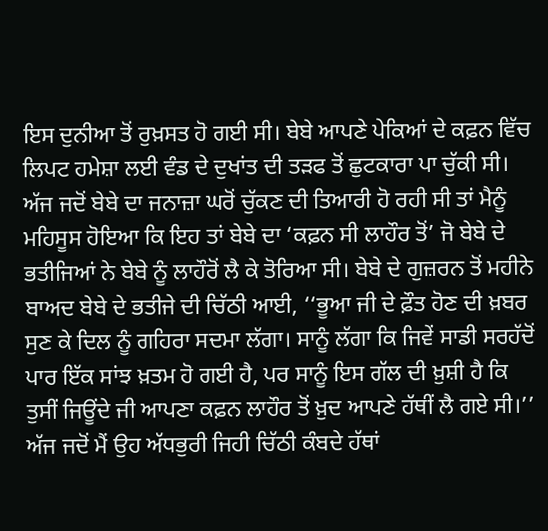ਇਸ ਦੁਨੀਆ ਤੋਂ ਰੁਖ਼ਸਤ ਹੋ ਗਈ ਸੀ। ਬੇਬੇ ਆਪਣੇ ਪੇਕਿਆਂ ਦੇ ਕਫ਼ਨ ਵਿੱਚ ਲਿਪਟ ਹਮੇਸ਼ਾ ਲਈ ਵੰਡ ਦੇ ਦੁਖਾਂਤ ਦੀ ਤੜਫ ਤੋਂ ਛੁਟਕਾਰਾ ਪਾ ਚੁੱਕੀ ਸੀ। ਅੱਜ ਜਦੋਂ ਬੇਬੇ ਦਾ ਜਨਾਜ਼ਾ ਘਰੋਂ ਚੁੱਕਣ ਦੀ ਤਿਆਰੀ ਹੋ ਰਹੀ ਸੀ ਤਾਂ ਮੈਨੂੰ ਮਹਿਸੂਸ ਹੋਇਆ ਕਿ ਇਹ ਤਾਂ ਬੇਬੇ ਦਾ ‘ਕਫ਼ਨ ਸੀ ਲਾਹੌਰ ਤੋਂ’ ਜੋ ਬੇਬੇ ਦੇ ਭਤੀਜਿਆਂ ਨੇ ਬੇਬੇ ਨੂੰ ਲਾਹੌਰੋਂ ਲੈ ਕੇ ਤੋਰਿਆ ਸੀ। ਬੇਬੇ ਦੇ ਗੁਜ਼ਰਨ ਤੋਂ ਮਹੀਨੇ ਬਾਅਦ ਬੇਬੇ ਦੇ ਭਤੀਜੇ ਦੀ ਚਿੱਠੀ ਆਈ, ‘‘ਭੂਆ ਜੀ ਦੇ ਫ਼ੌਤ ਹੋਣ ਦੀ ਖ਼ਬਰ ਸੁਣ ਕੇ ਦਿਲ ਨੂੰ ਗਹਿਰਾ ਸਦਮਾ ਲੱਗਾ। ਸਾਨੂੰ ਲੱਗਾ ਕਿ ਜਿਵੇਂ ਸਾਡੀ ਸਰਹੱਦੋਂ ਪਾਰ ਇੱਕ ਸਾਂਝ ਖ਼ਤਮ ਹੋ ਗਈ ਹੈ, ਪਰ ਸਾਨੂੰ ਇਸ ਗੱਲ ਦੀ ਖ਼ੁਸ਼ੀ ਹੈ ਕਿ ਤੁਸੀਂ ਜਿਊਂਦੇ ਜੀ ਆਪਣਾ ਕਫ਼ਨ ਲਾਹੌਰ ਤੋਂ ਖ਼ੁਦ ਆਪਣੇ ਹੱਥੀਂ ਲੈ ਗਏ ਸੀ।’’ ਅੱਜ ਜਦੋਂ ਮੈਂ ਉਹ ਅੱਧਭੁਰੀ ਜਿਹੀ ਚਿੱਠੀ ਕੰਬਦੇ ਹੱਥਾਂ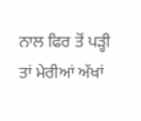ਨਾਲ ਫਿਰ ਤੋਂ ਪੜ੍ਹੀ ਤਾਂ ਮੇਰੀਆਂ ਅੱਖਾਂ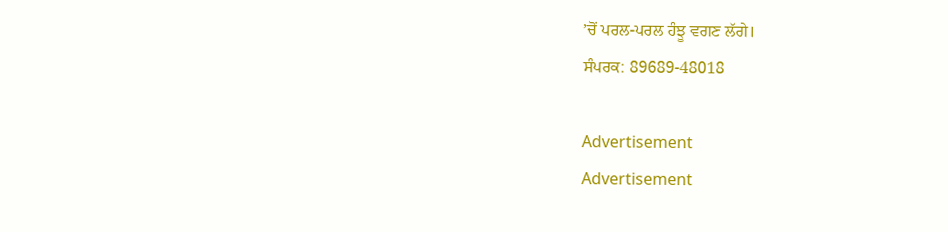’ਚੋਂ ਪਰਲ-ਪਰਲ ਹੰਝੂ ਵਗਣ ਲੱਗੇ।
ਸੰਪਰਕ: 89689-48018

Advertisement
Advertisement